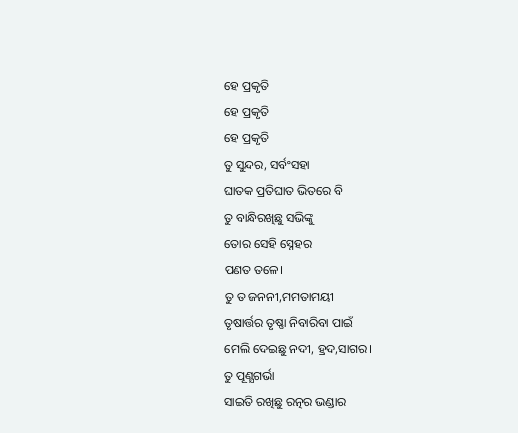ହେ ପ୍ରକୃତି
ହେ ପ୍ରକୃତି
ହେ ପ୍ରକୃତି
ତୁ ସୁନ୍ଦର, ସର୍ବଂସହା
ଘାତକ ପ୍ରତିଘାତ ଭିତରେ ବି
ତୁ ବାନ୍ଧିରଖିଛୁ ସଭିଙ୍କୁ
ତୋର ସେହି ସ୍ନେହର
ପଣତ ତଳେ।
ତୁ ତ ଜନନୀ,ମମତାମୟୀ
ତୃଷାର୍ତ୍ତର ତୃଷ୍ଣା ନିବାରିବା ପାଇଁ
ମେଲି ଦେଇଛୁ ନଦୀ, ହ୍ରଦ,ସାଗର।
ତୁ ପୂଣ୍ଯଗର୍ଭା
ସାଇତି ରଖିଛୁ ରତ୍ନର ଭଣ୍ଡାର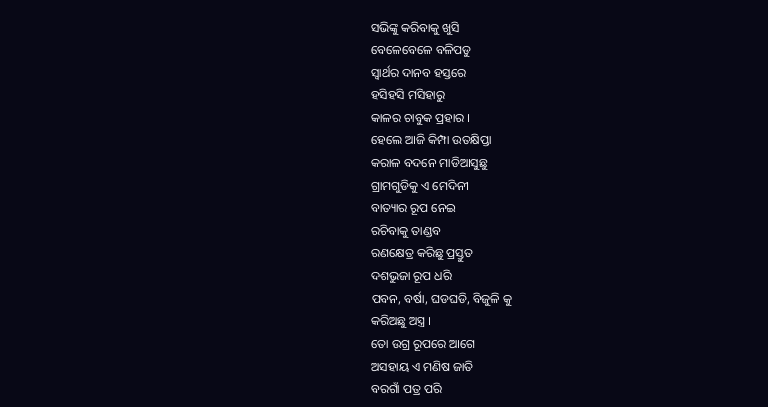ସଭିଙ୍କୁ କରିବାକୁ ଖୁସି
ବେଳେବେଳେ ବଳିପଡୁ
ସ୍ଵାର୍ଥର ଦାନବ ହସ୍ତରେ
ହସିହସି ମସିହାରୁ
କାଳର ଚାବୁକ ପ୍ରହାର ।
ହେଲେ ଆଜି କିମ୍ପା ଉତକ୍ଷିପ୍ତା
କରାଳ ବଦନେ ମାଡିଆସୁଛୁ
ଗ୍ରାମଗୁଡିକୁ ଏ ମେଦିନୀ
ବାତ୍ୟାର ରୂପ ନେଇ
ରଚିବାକୁ ତାଣ୍ଡବ
ରଣକ୍ଷେତ୍ର କରିଛୁ ପ୍ରସ୍ତୁତ
ଦଶଭୁଜା ରୂପ ଧରି
ପବନ, ବର୍ଷା, ଘଡଘଡି, ବିଜୁଳି କୁ
କରିଅଛୁ ଅସ୍ତ୍ର ।
ତୋ ଉଗ୍ର ରୂପରେ ଆଗେ
ଅସହାୟ ଏ ମଣିଷ ଜାତି
ବରଗାଁ ପତ୍ର ପରି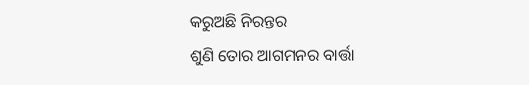କରୁଅଛି ନିରନ୍ତର
ଶୁଣି ତୋର ଆଗମନର ବାର୍ତ୍ତା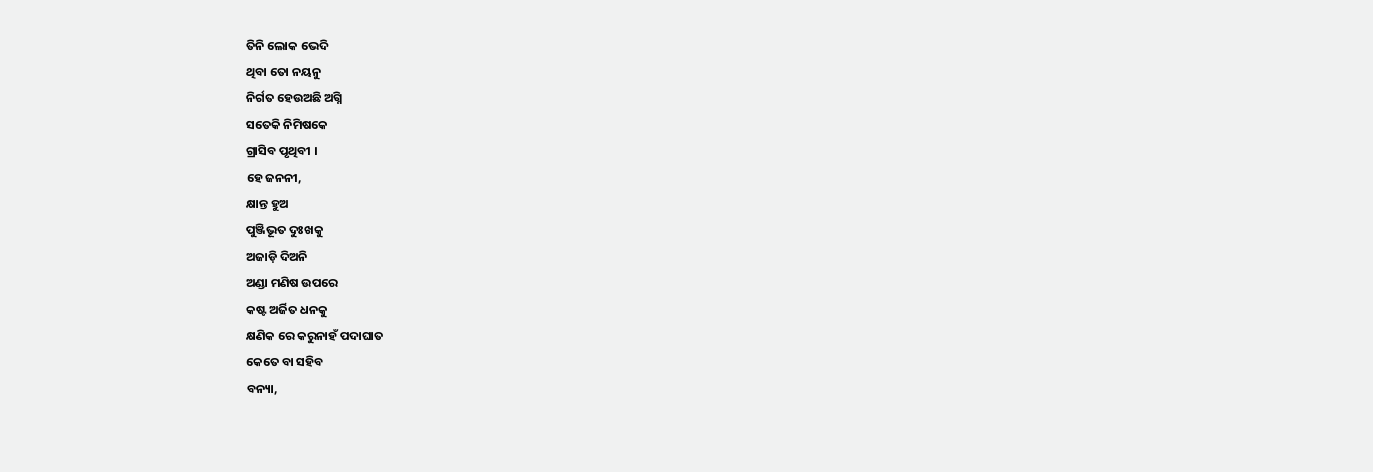ତିନି ଲୋକ ଭେଦି
ଥିବା ତୋ ନୟନୁ
ନିର୍ଗତ ହେଉଅଛି ଅଗ୍ନି
ସତେକି ନିମିଷକେ
ଗ୍ରାସିବ ପୃଥିବୀ ।
ହେ ଜନନୀ,
କ୍ଷାନ୍ତ ହୁଅ
ପୁଞ୍ଜିଭୂତ ଦୁଃଖକୁ
ଅଜାଡ଼ି ଦିଅନି
ଅଣ୍ଡା ମଣିଷ ଉପରେ
କଷ୍ଟ ଅର୍ଜିତ ଧନକୁ
କ୍ଷଣିକ ରେ କରୁନାହଁ ପଦାଘାତ
କେତେ ବା ସହିବ
ବନ୍ୟା,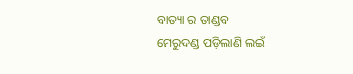ବାତ୍ୟା ର ତାଣ୍ଡବ
ମେରୁଦଣ୍ଡ ପଡ଼ିଲାଣି ଲଇଁ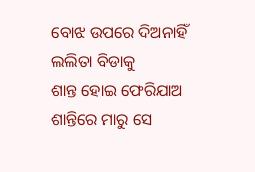ବୋଝ ଉପରେ ଦିଅନାହିଁ
ଲଲିତା ବିଡାକୁ
ଶାନ୍ତ ହୋଇ ଫେରିଯାଅ
ଶାନ୍ତିରେ ମାରୁ ସେ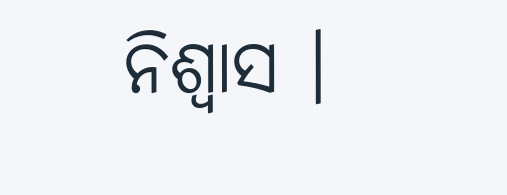ନିଶ୍ବାସ ।